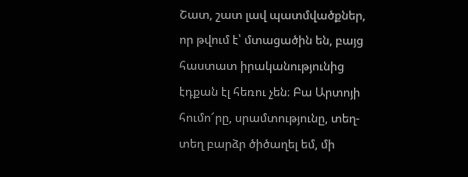Շատ, շատ լավ պատմվածքներ, որ թվում է՝ մտացածին են, բայց հաստատ իրականությունից էդքան էլ հեռու չեն։ Բա Արտոյի հումո՜րը, սրամտությունը, տեղ-տեղ բարձր ծիծաղել եմ, մի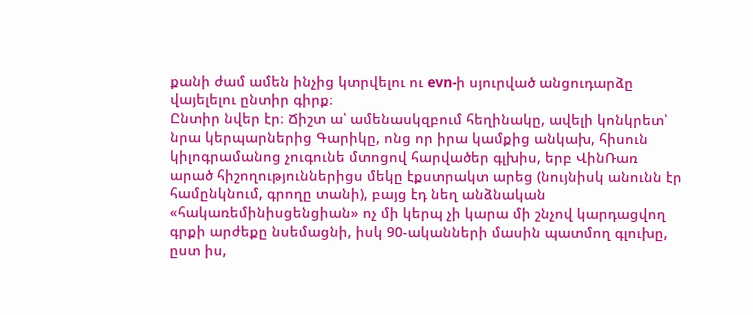քանի ժամ ամեն ինչից կտրվելու ու evn-ի սյուրված անցուդարձը վայելելու ընտիր գիրք։
Ընտիր նվեր էր։ Ճիշտ ա՝ ամենասկզբում հեղինակը, ավելի կոնկրետ՝ նրա կերպարներից Գարիկը, ոնց որ իրա կամքից անկախ, հիսուն կիլոգրամանոց չուգունե մտոցով հարվածեր գլխիս, երբ ՎինՌառ արած հիշողություններիցս մեկը էքստրակտ արեց (նույնիսկ անունն էր համընկնում, գրողը տանի), բայց էդ նեղ անձնական «հակառեմինիսցենցիան» ոչ մի կերպ չի կարա մի շնչով կարդացվող գրքի արժեքը նսեմացնի, իսկ 90-ականների մասին պատմող գլուխը, ըստ իս,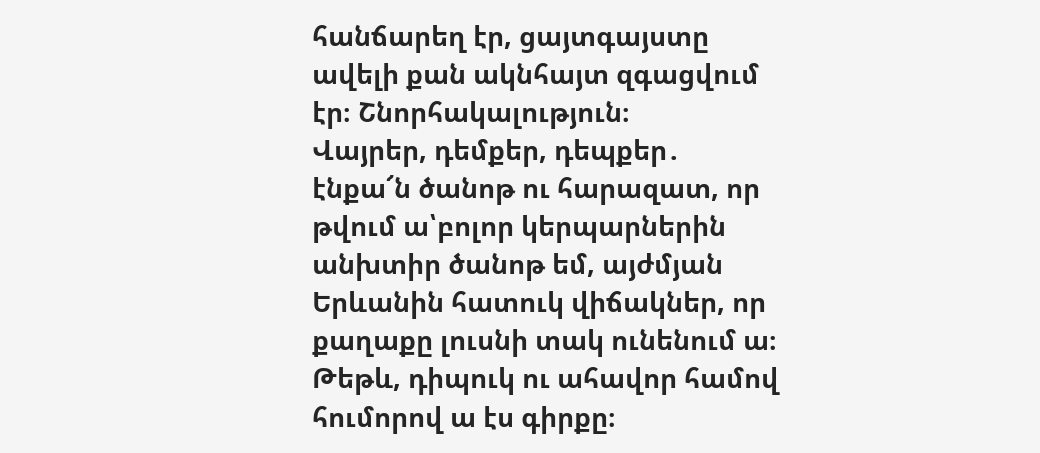հանճարեղ էր, ցայտգայստը ավելի քան ակնհայտ զգացվում էր։ Շնորհակալություն։
Վայրեր, դեմքեր, դեպքեր․ էնքա՜ն ծանոթ ու հարազատ, որ թվում ա՝բոլոր կերպարներին անխտիր ծանոթ եմ, այժմյան Երևանին հատուկ վիճակներ, որ քաղաքը լուսնի տակ ունենում ա։ Թեթև, դիպուկ ու ահավոր համով հումորով ա էս գիրքը։